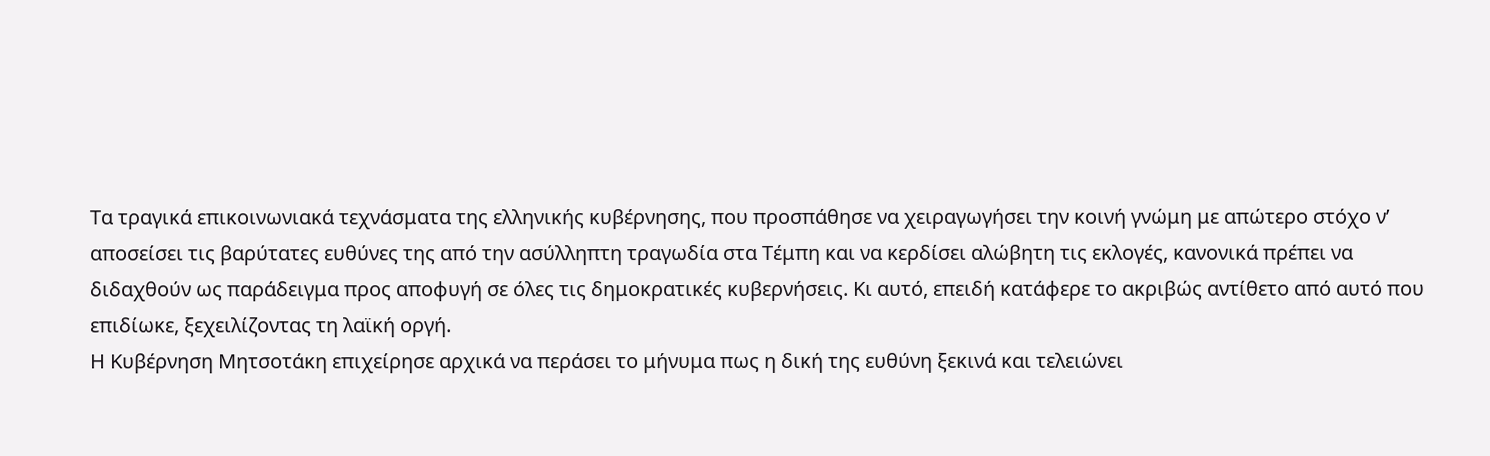Τα τραγικά επικοινωνιακά τεχνάσματα της ελληνικής κυβέρνησης, που προσπάθησε να χειραγωγήσει την κοινή γνώμη με απώτερο στόχο ν’ αποσείσει τις βαρύτατες ευθύνες της από την ασύλληπτη τραγωδία στα Τέμπη και να κερδίσει αλώβητη τις εκλογές, κανονικά πρέπει να διδαχθούν ως παράδειγμα προς αποφυγή σε όλες τις δημοκρατικές κυβερνήσεις. Κι αυτό, επειδή κατάφερε το ακριβώς αντίθετο από αυτό που επιδίωκε, ξεχειλίζοντας τη λαϊκή οργή.
Η Κυβέρνηση Μητσοτάκη επιχείρησε αρχικά να περάσει το μήνυμα πως η δική της ευθύνη ξεκινά και τελειώνει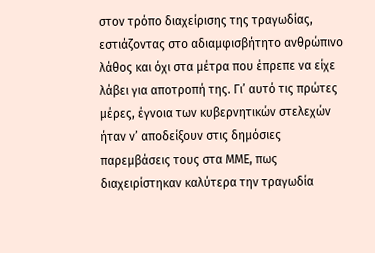στον τρόπο διαχείρισης της τραγωδίας, εστιάζοντας στο αδιαμφισβήτητο ανθρώπινο λάθος και όχι στα μέτρα που έπρεπε να είχε λάβει για αποτροπή της. Γι’ αυτό τις πρώτες μέρες, έγνοια των κυβερνητικών στελεχών ήταν ν’ αποδείξουν στις δημόσιες παρεμβάσεις τους στα ΜΜΕ, πως διαχειρίστηκαν καλύτερα την τραγωδία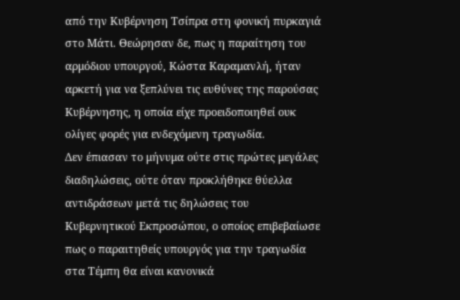από την Κυβέρνηση Τσίπρα στη φονική πυρκαγιά στο Μάτι. Θεώρησαν δε, πως η παραίτηση του αρμόδιου υπουργού, Κώστα Καραμανλή, ήταν αρκετή για να ξεπλύνει τις ευθύνες της παρούσας Κυβέρνησης, η οποία είχε προειδοποιηθεί ουκ ολίγες φορές για ενδεχόμενη τραγωδία.
Δεν έπιασαν το μήνυμα ούτε στις πρώτες μεγάλες διαδηλώσεις, ούτε όταν προκλήθηκε θύελλα αντιδράσεων μετά τις δηλώσεις του Κυβερνητικού Εκπροσώπου, ο οποίος επιβεβαίωσε πως ο παραιτηθείς υπουργός για την τραγωδία στα Τέμπη θα είναι κανονικά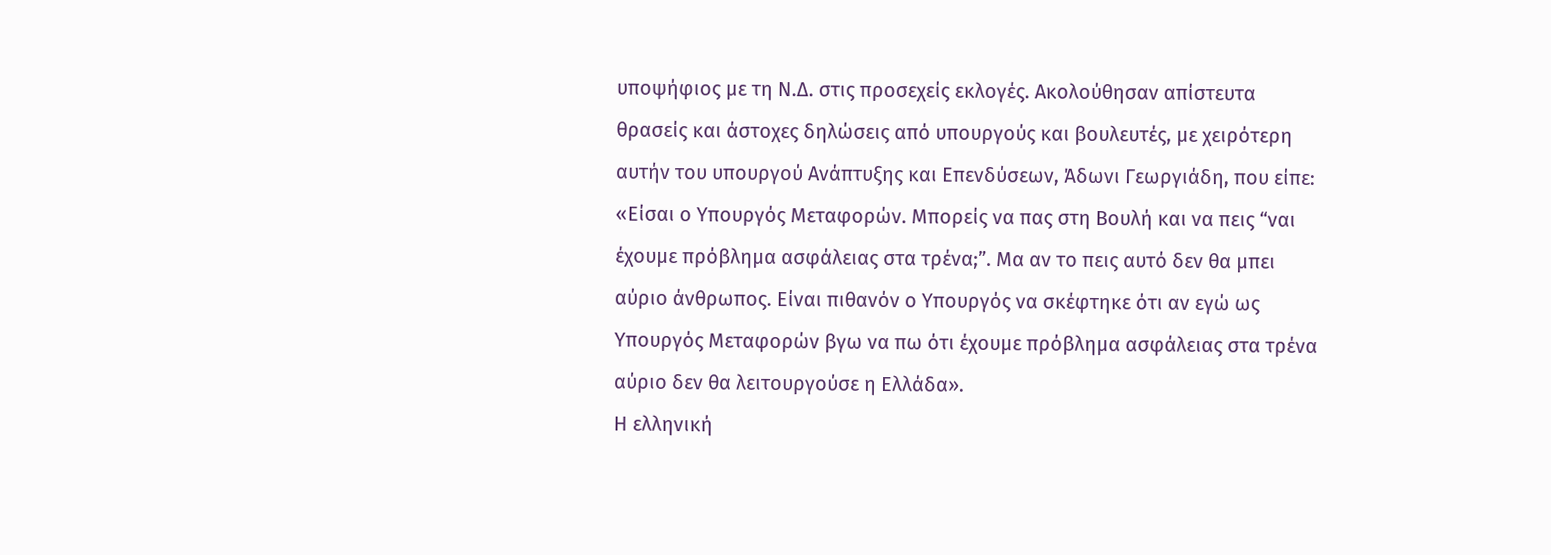υποψήφιος με τη Ν.Δ. στις προσεχείς εκλογές. Ακολούθησαν απίστευτα θρασείς και άστοχες δηλώσεις από υπουργούς και βουλευτές, με χειρότερη αυτήν του υπουργού Ανάπτυξης και Επενδύσεων, Άδωνι Γεωργιάδη, που είπε: «Είσαι ο Υπουργός Μεταφορών. Μπορείς να πας στη Βουλή και να πεις “ναι έχουμε πρόβλημα ασφάλειας στα τρένα;”. Μα αν το πεις αυτό δεν θα μπει αύριο άνθρωπος. Είναι πιθανόν ο Υπουργός να σκέφτηκε ότι αν εγώ ως Υπουργός Μεταφορών βγω να πω ότι έχουμε πρόβλημα ασφάλειας στα τρένα αύριο δεν θα λειτουργούσε η Ελλάδα».
Η ελληνική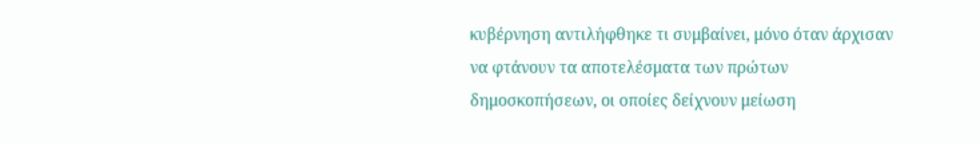κυβέρνηση αντιλήφθηκε τι συμβαίνει, μόνο όταν άρχισαν να φτάνουν τα αποτελέσματα των πρώτων δημοσκοπήσεων, οι οποίες δείχνουν μείωση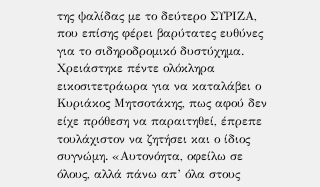της ψαλίδας με το δεύτερο ΣΥΡΙΖΑ, που επίσης φέρει βαρύτατες ευθύνες για το σιδηροδρομικό δυστύχημα.
Χρειάστηκε πέντε ολόκληρα εικοσιτετράωρα για να καταλάβει ο Κυριάκος Μητσοτάκης, πως αφού δεν είχε πρόθεση να παραιτηθεί, έπρεπε τουλάχιστον να ζητήσει και ο ίδιος συγνώμη. «Αυτονόητα, οφείλω σε όλους, αλλά πάνω απ’ όλα στους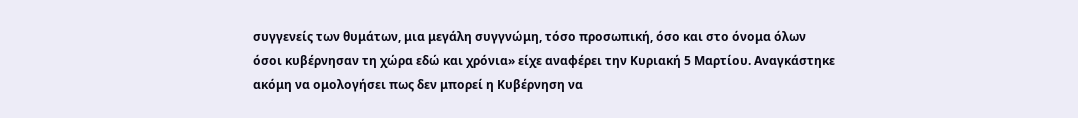συγγενείς των θυμάτων, μια μεγάλη συγγνώμη, τόσο προσωπική, όσο και στο όνομα όλων όσοι κυβέρνησαν τη χώρα εδώ και χρόνια» είχε αναφέρει την Κυριακή 5 Μαρτίου. Αναγκάστηκε ακόμη να ομολογήσει πως δεν μπορεί η Κυβέρνηση να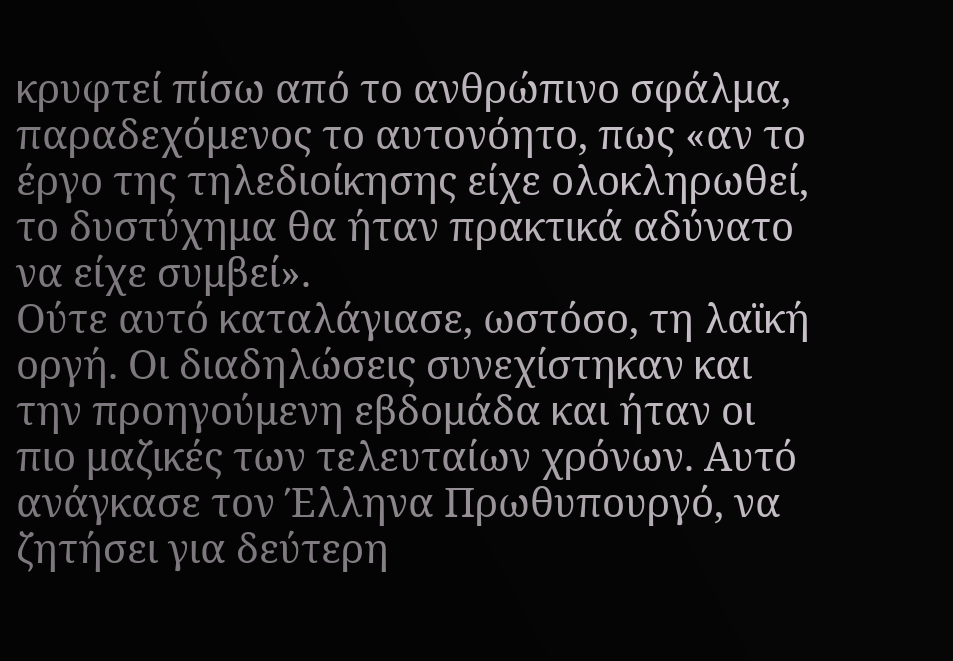κρυφτεί πίσω από το ανθρώπινο σφάλμα, παραδεχόμενος το αυτονόητο, πως «αν το έργο της τηλεδιοίκησης είχε ολοκληρωθεί, το δυστύχημα θα ήταν πρακτικά αδύνατο να είχε συμβεί».
Ούτε αυτό καταλάγιασε, ωστόσο, τη λαϊκή οργή. Οι διαδηλώσεις συνεχίστηκαν και την προηγούμενη εβδομάδα και ήταν οι πιο μαζικές των τελευταίων χρόνων. Αυτό ανάγκασε τον Έλληνα Πρωθυπουργό, να ζητήσει για δεύτερη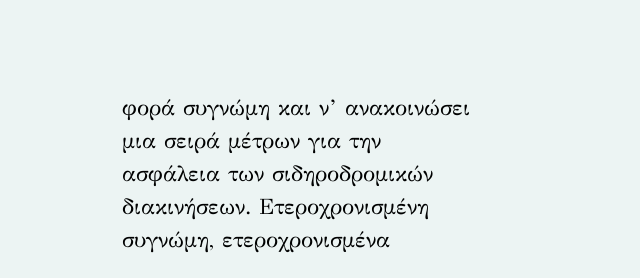φορά συγνώμη και ν’ ανακοινώσει μια σειρά μέτρων για την ασφάλεια των σιδηροδρομικών διακινήσεων. Ετεροχρονισμένη συγνώμη, ετεροχρονισμένα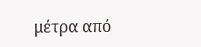μέτρα από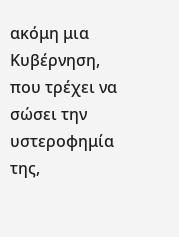ακόμη μια Κυβέρνηση, που τρέχει να σώσει την υστεροφημία της,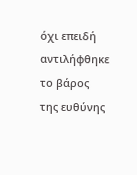όχι επειδή αντιλήφθηκε το βάρος της ευθύνης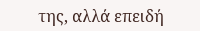της, αλλά επειδή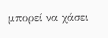μπορεί να χάσει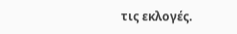τις εκλογές.